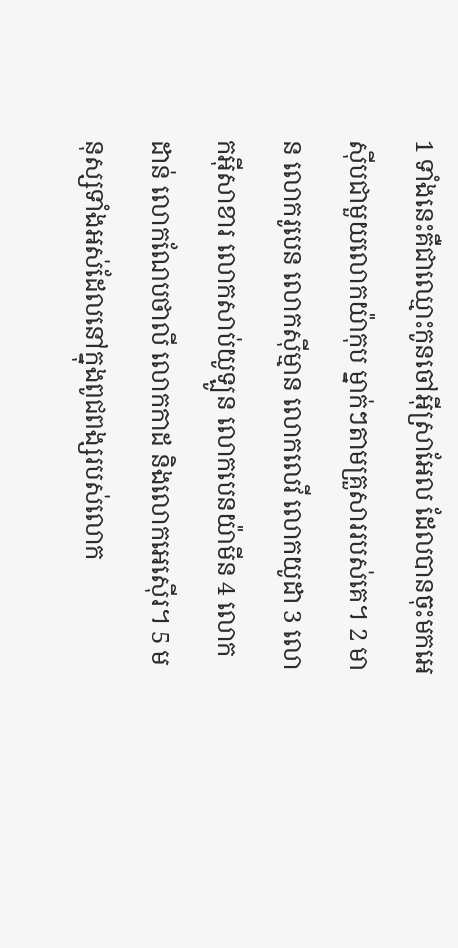1 ទាំងនេះគឺជាឈ្មោះកូនចៅអ៊ីស្រាអែល ដែលបានចុះមកអេស៊ីបជាមួយលោកយ៉ាកុប ម្នាក់ៗតាមគ្រួសាររបស់គេ។ 2 មាន លោករូបេន លោកស៊ីម្មាន លោកលេវី លោកយូដា 3 លោកអ៊ីសាខារ លោកសាប់យូឡូន លោកបេនយ៉ាមីន 4 លោកដាន់ លោកណែបថាលី លោកកាដ និងលោកអេស៊ើរ។ 5 មនុស្សទាំងអស់ដែលនៅក្នុងពូជពង្សរបស់លោក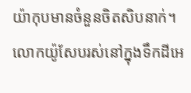យ៉ាកុបមានចំនួនចិតសិបនាក់។ លោកយ៉ូសែបរស់នៅក្នុងទឹកដីអេ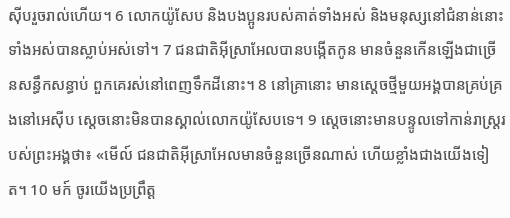ស៊ីបរួចរាល់ហើយ។ 6 លោកយ៉ូសែប និងបងប្អូនរបស់គាត់ទាំងអស់ និងមនុស្សនៅជំនាន់នោះទាំងអស់បានស្លាប់អស់ទៅ។ 7 ជនជាតិអ៊ីស្រាអែលបានបង្កើតកូន មានចំនួនកើនឡើងជាច្រើនសន្ធឹកសន្ធាប់ ពួកគេរស់នៅពេញទឹកដីនោះ។ 8 នៅគ្រានោះ មានស្តេចថ្មីមួយអង្គបានគ្រប់គ្រងនៅអេស៊ីប ស្តេចនោះមិនបានស្គាល់លោកយ៉ូសែបទេ។ 9 ស្តេចនោះមានបន្ទូលទៅកាន់រាស្រ្តរបស់ព្រះអង្គថា៖ «មើល៍ ជនជាតិអ៊ីស្រាអែលមានចំនួនច្រើនណាស់ ហើយខ្លាំងជាងយើងទៀត។ 10 មក៍ ចូរយើងប្រព្រឹត្ត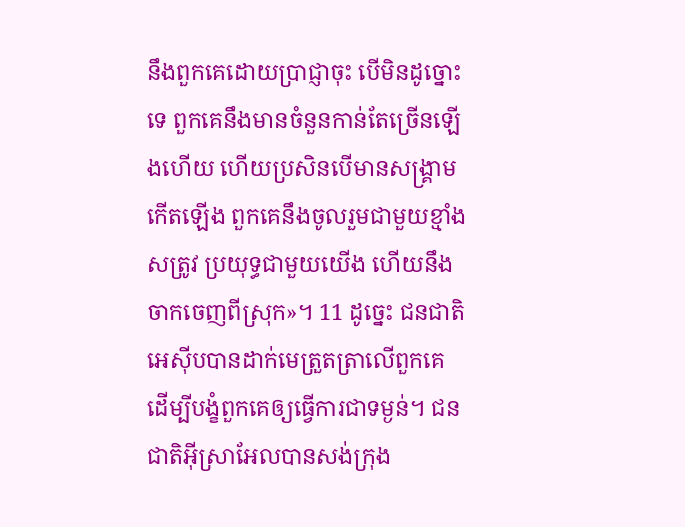នឹងពួកគេដោយប្រាជ្ញាចុះ បើមិនដូច្នោះទេ ពួកគេនឹងមានចំនួនកាន់តែច្រើនឡើងហើយ ហើយប្រសិនបើមានសង្រ្គាមកើតឡើង ពួកគេនឹងចូលរួមជាមួយខ្មាំងសត្រូវ ប្រយុទ្ធជាមួយយើង ហើយនឹងចាកចេញពីស្រុក»។ 11 ដូច្នេះ ជនជាតិអេស៊ីបបានដាក់មេត្រួតត្រាលើពួកគេ ដើម្បីបង្ខំពួកគេឲ្យធ្វើការជាទម្ងន់។ ជនជាតិអ៊ីស្រាអែលបានសង់ក្រុង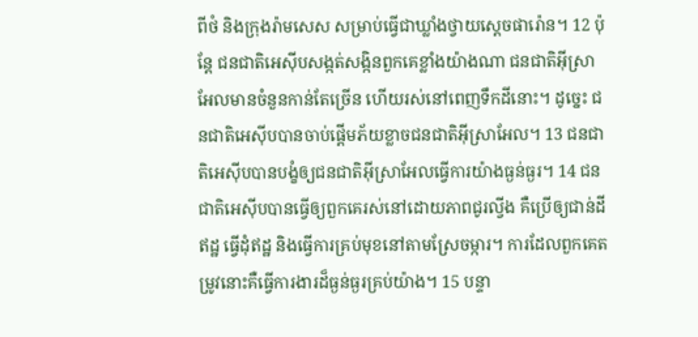ពីថំ និងក្រុងរ៉ាមសេស សម្រាប់ធ្វើជាឃ្លាំងថ្វាយស្តេចផារ៉ោន។ 12 ប៉ុន្តែ ជនជាតិអេស៊ីបសង្កត់សង្កិនពួកគេខ្លាំងយ៉ាងណា ជនជាតិអ៊ីស្រាអែលមានចំនួនកាន់តែច្រើន ហើយរស់នៅពេញទឹកដីនោះ។ ដូច្នេះ ជនជាតិអេស៊ីបបានចាប់ផ្តើមភ័យខ្លាចជនជាតិអ៊ីស្រាអែល។ 13 ជនជាតិអេស៊ីបបានបង្ខំឲ្យជនជាតិអ៊ីស្រាអែលធ្វើការយ៉ាងធ្ងន់ធ្ងរ។ 14 ជនជាតិអេស៊ីបបានធ្វើឲ្យពួកគេរស់នៅដោយភាពជូរល្វីង គឺប្រើឲ្យជាន់ដីឥដ្ឋ ធ្វើដុំឥដ្ឋ និងធ្វើការគ្រប់មុខនៅតាមស្រែចម្ការ។ ការដែលពួកគេតម្រូវនោះគឺធ្វើការងារដ៏ធ្ងន់ធ្ងរគ្រប់យ៉ាង។ 15 បន្ទា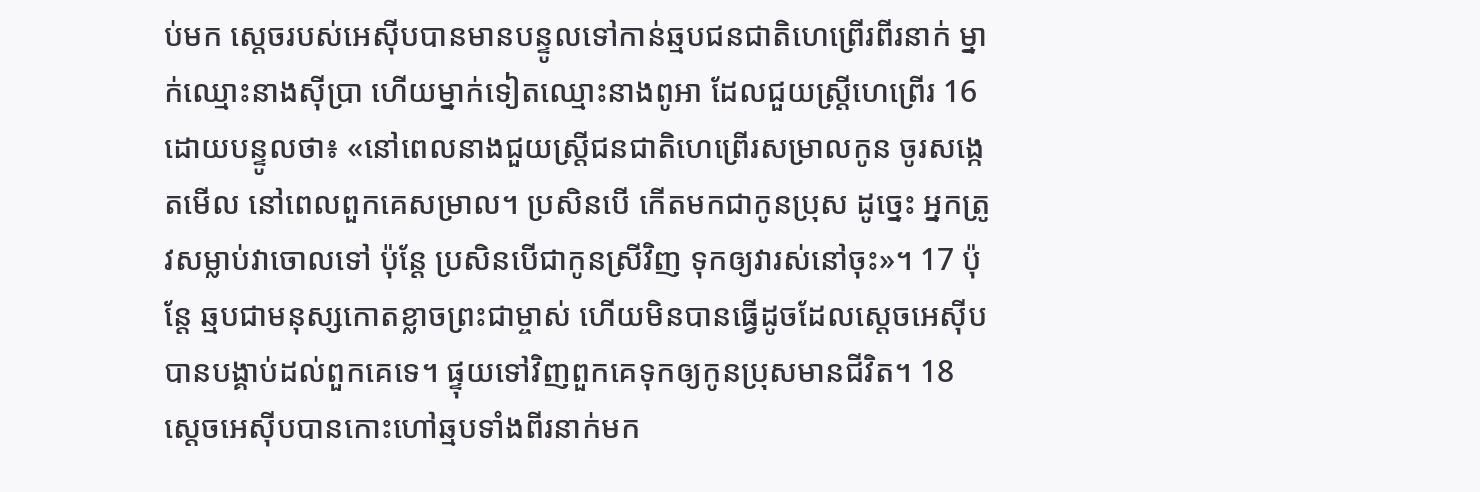ប់មក ស្តេចរបស់អេស៊ីបបានមានបន្ទូលទៅកាន់ឆ្មបជនជាតិហេព្រើរពីរនាក់ ម្នាក់ឈ្មោះនាងស៊ីប្រា ហើយម្នាក់ទៀតឈ្មោះនាងពូអា ដែលជួយស្ត្រីហេព្រើរ 16 ដោយបន្ទូលថា៖ «នៅពេលនាងជួយស្ត្រីជនជាតិហេព្រើរសម្រាលកូន ចូរសង្កេតមើល នៅពេលពួកគេសម្រាល។ ប្រសិនបើ កើតមកជាកូនប្រុស ដូច្នេះ អ្នកត្រូវសម្លាប់វាចោលទៅ ប៉ុន្តែ ប្រសិនបើជាកូនស្រីវិញ ទុកឲ្យវារស់នៅចុះ»។ 17 ប៉ុន្តែ ឆ្មបជាមនុស្សកោតខ្លាចព្រះជាម្ចាស់ ហើយមិនបានធ្វើដូចដែលស្តេចអេស៊ីបបានបង្គាប់ដល់ពួកគេទេ។ ផ្ទុយទៅវិញពួកគេទុកឲ្យកូនប្រុសមានជីវិត។ 18 ស្តេចអេស៊ីបបានកោះហៅឆ្មបទាំងពីរនាក់មក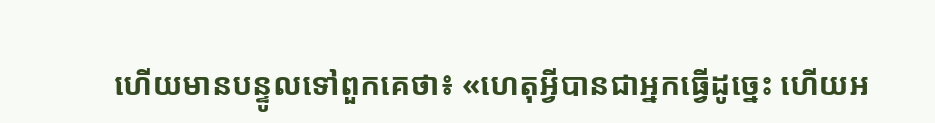ហើយមានបន្ទូលទៅពួកគេថា៖ «ហេតុអ្វីបានជាអ្នកធ្វើដូច្នេះ ហើយអ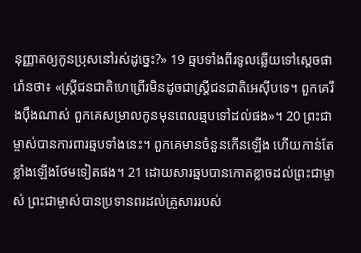នុញ្ញាតឲ្យកូនប្រុសនៅរស់ដូច្នេះ?» 19 ឆ្មបទាំងពីរទូលឆ្លើយទៅស្តេចផារ៉ោនថា៖ «ស្ត្រីជនជាតិហេព្រើរមិនដូចជាស្រី្តជនជាតិអេស៊ីបទេ។ ពួកគេរឹងប៉ឹងណាស់ ពួកគេសម្រាលកូនមុនពេលឆ្មបទៅដល់ផង»។ 20 ព្រះជាម្ចាស់បានការពារឆ្មបទាំងនេះ។ ពួកគេមានចំនួនកើនឡើង ហើយកាន់តែខ្លាំងឡើងថែមទៀតផង។ 21 ដោយសារឆ្មបបានកោតខ្លាចដល់ព្រះជាម្ចាស់ ព្រះជាម្ចាស់បានប្រទានពរដល់គ្រួសាររបស់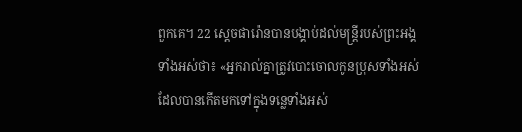ពួកគេ។ 22 ស្តេចផារ៉ោនបានបង្គាប់ដល់មន្ត្រីរបស់ព្រះអង្គទាំងអស់ថា៖ «អ្នករាល់គ្នាត្រូវបោះចោលកូនប្រុសទាំងអស់ដែលបានកើតមកទៅក្នុងទន្លេទាំងអស់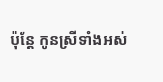ប៉ុន្តែ កូនស្រីទាំងអស់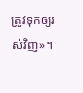ត្រូវទុកឲ្យរស់វិញ»។